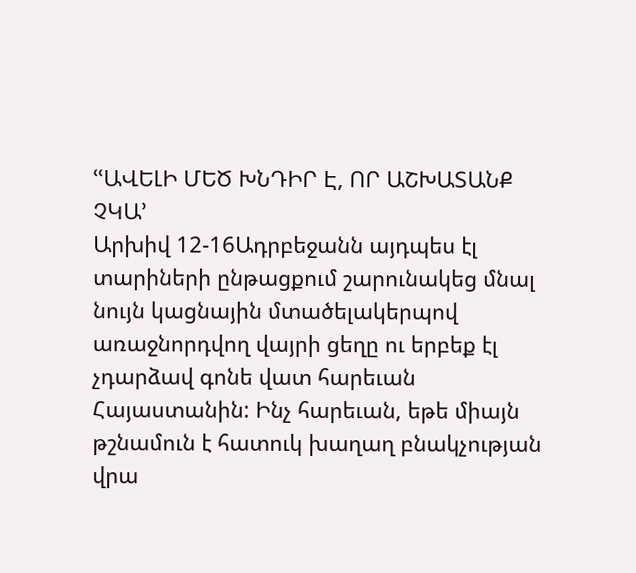ՙՙԱՎԵԼԻ ՄԵԾ ԽՆԴԻՐ Է, ՈՐ ԱՇԽԱՏԱՆՔ ՉԿԱ՚
Արխիվ 12-16Ադրբեջանն այդպես էլ տարիների ընթացքում շարունակեց մնալ նույն կացնային մտածելակերպով առաջնորդվող վայրի ցեղը ու երբեք էլ չդարձավ գոնե վատ հարեւան Հայաստանին: Ինչ հարեւան, եթե միայն թշնամուն է հատուկ խաղաղ բնակչության վրա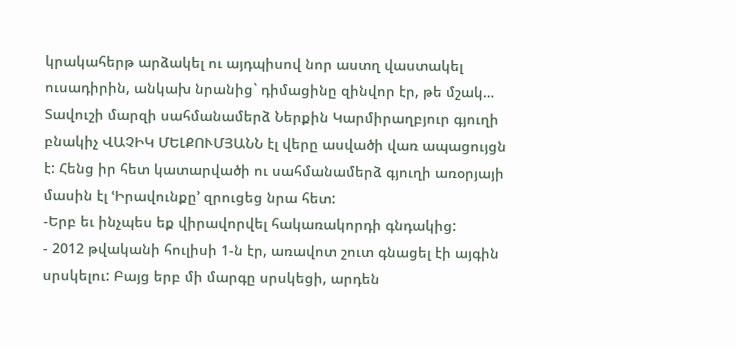կրակահերթ արձակել ու այդպիսով նոր աստղ վաստակել ուսադիրին, անկախ նրանից` դիմացինը զինվոր էր, թե մշակ…
Տավուշի մարզի սահմանամերձ Ներքին Կարմիրաղբյուր գյուղի բնակիչ ՎԱՉԻԿ ՄԵԼՔՈՒՄՅԱՆՆ էլ վերը ասվածի վառ ապացույցն է: Հենց իր հետ կատարվածի ու սահմանամերձ գյուղի առօրյայի մասին էլ ՙԻրավունքը՚ զրուցեց նրա հետ:
-Երբ եւ ինչպես եք վիրավորվել հակառակորդի գնդակից:
- 2012 թվականի հուլիսի 1-ն էր, առավոտ շուտ գնացել էի այգին սրսկելու: Բայց երբ մի մարգը սրսկեցի, արդեն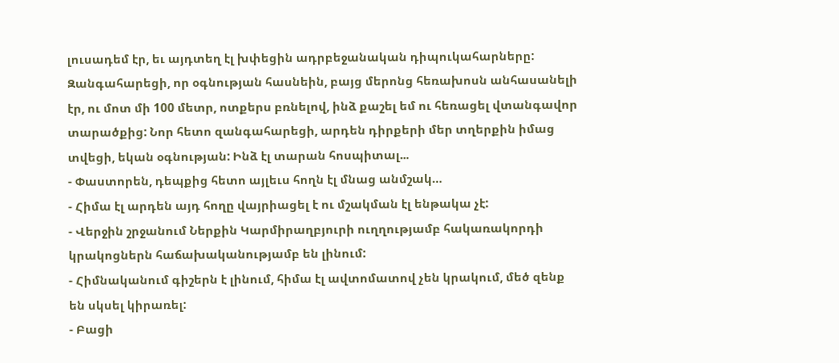լուսադեմ էր, եւ այդտեղ էլ խփեցին ադրբեջանական դիպուկահարները: Զանգահարեցի, որ օգնության հասնեին, բայց մերոնց հեռախոսն անհասանելի էր, ու մոտ մի 100 մետր, ոտքերս բռնելով, ինձ քաշել եմ ու հեռացել վտանգավոր տարածքից: Նոր հետո զանգահարեցի, արդեն դիրքերի մեր տղերքին իմաց տվեցի, եկան օգնության: Ինձ էլ տարան հոսպիտալ...
- Փաստորեն, դեպքից հետո այլեւս հողն էլ մնաց անմշակ…
- Հիմա էլ արդեն այդ հողը վայրիացել է ու մշակման էլ ենթակա չէ:
- Վերջին շրջանում Ներքին Կարմիրաղբյուրի ուղղությամբ հակառակորդի կրակոցներն հաճախականությամբ են լինում:
- Հիմնականում գիշերն է լինում, հիմա էլ ավտոմատով չեն կրակում, մեծ զենք են սկսել կիրառել:
- Բացի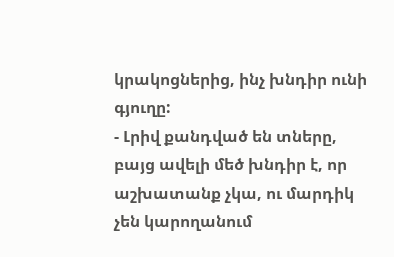կրակոցներից, ինչ խնդիր ունի գյուղը:
- Լրիվ քանդված են տները, բայց ավելի մեծ խնդիր է, որ աշխատանք չկա, ու մարդիկ չեն կարողանում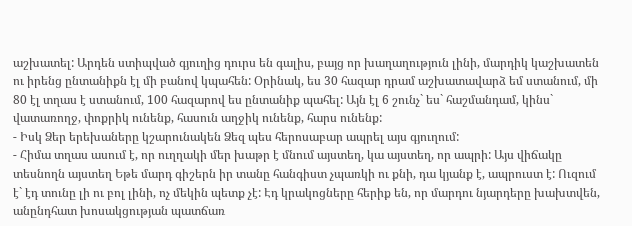աշխատել: Արդեն ստիպված գյուղից դուրս են գալիս, բայց որ խաղաղություն լինի, մարդիկ կաշխատեն ու իրենց ընտանիքն էլ մի բանով կպահեն: Օրինակ, ես 30 հազար դրամ աշխատավարձ եմ ստանում, մի 80 էլ տղաս է ստանում, 100 հազարով ես ընտանիք պահել: Այն էլ 6 շունչ` ես` հաշմանդամ, կինս` վատառողջ, փոքրիկ ունենք, հասուն աղջիկ ունենք, հարս ունենք:
- Իսկ Ձեր երեխաները կշարունակեն Ձեզ պես հերոսաբար ապրել այս գյուղում:
- Հիմա տղաս ասում է, որ ուղղակի մեր խաթր է մնում այստեղ, կա այստեղ, որ ապրի: Այս վիճակը տեսնողն այստեղ Եթե մարդ գիշերն իր տանը հանգիստ չպառկի ու քնի, դա կյանք է, ապրուստ է: Ուզում է` էդ տունը լի ու բոլ լինի, ոչ մեկին պետք չէ: Էդ կրակոցները հերիք են, որ մարդու նյարդերը խախտվեն, անընդհատ խոսակցության պատճառ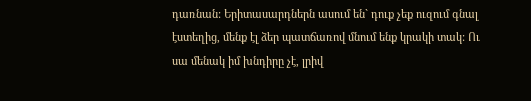դառնան: Երիտասարդներն ասում են` դուք չեք ուզում գնալ էստեղից, մենք էլ ձեր պատճառով մնում ենք կրակի տակ: Ու սա մենակ իմ խնդիրը չէ, լրիվ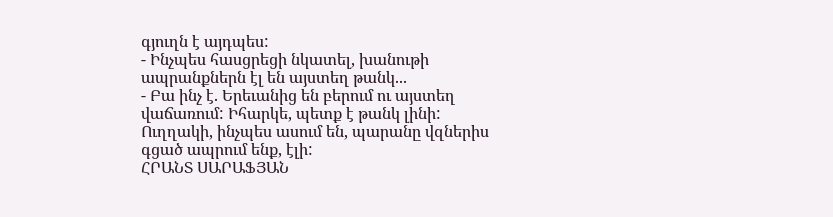գյուղն է այդպես:
- Ինչպես հասցրեցի նկատել, խանութի ապրանքներն էլ են այստեղ թանկ...
- Բա ինչ է. Երեւանից են բերում ու այստեղ վաճառում: Իհարկե, պետք է թանկ լինի: Ուղղակի, ինչպես ասում են, պարանը վզներիս գցած ապրում ենք, էլի:
ՀՐԱՆՏ ՍԱՐԱՖՅԱՆ